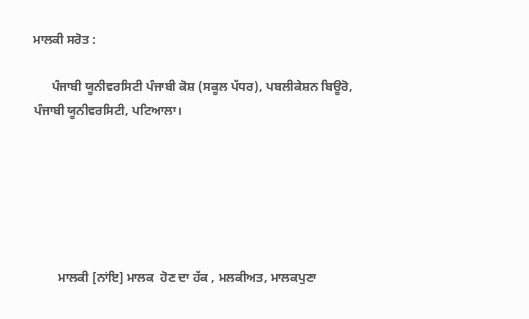ਮਾਲਕੀ ਸਰੋਤ :

      ਪੰਜਾਬੀ ਯੂਨੀਵਰਸਿਟੀ ਪੰਜਾਬੀ ਕੋਸ਼ (ਸਕੂਲ ਪੱਧਰ), ਪਬਲੀਕੇਸ਼ਨ ਬਿਊਰੋ, ਪੰਜਾਬੀ ਯੂਨੀਵਰਸਿਟੀ, ਪਟਿਆਲਾ।






        ਮਾਲਕੀ [ਨਾਂਇ] ਮਾਲਕ  ਹੋਣ ਦਾ ਹੱਕ , ਮਲਕੀਅਤ, ਮਾਲਕਪੁਣਾ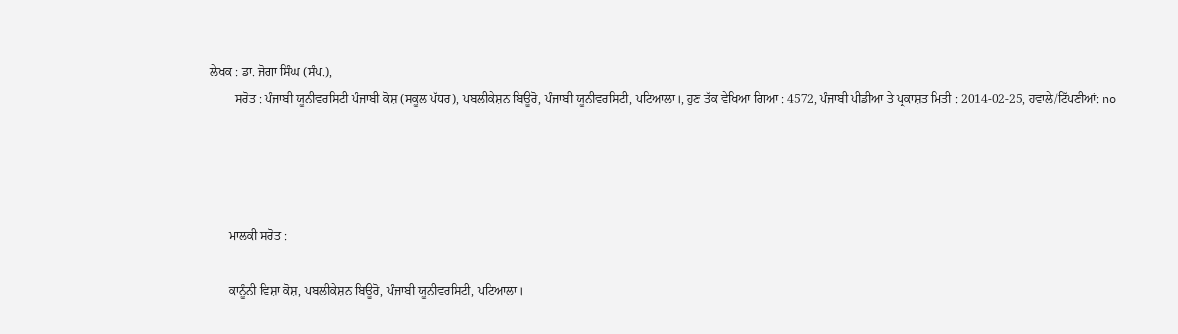ਲੇਖਕ : ਡਾ. ਜੋਗਾ ਸਿੰਘ (ਸੰਪ.),
        ਸਰੋਤ : ਪੰਜਾਬੀ ਯੂਨੀਵਰਸਿਟੀ ਪੰਜਾਬੀ ਕੋਸ਼ (ਸਕੂਲ ਪੱਧਰ), ਪਬਲੀਕੇਸ਼ਨ ਬਿਊਰੋ, ਪੰਜਾਬੀ ਯੂਨੀਵਰਸਿਟੀ, ਪਟਿਆਲਾ।, ਹੁਣ ਤੱਕ ਵੇਖਿਆ ਗਿਆ : 4572, ਪੰਜਾਬੀ ਪੀਡੀਆ ਤੇ ਪ੍ਰਕਾਸ਼ਤ ਮਿਤੀ : 2014-02-25, ਹਵਾਲੇ/ਟਿੱਪਣੀਆਂ: no




      ਮਾਲਕੀ ਸਰੋਤ :

      ਕਾਨੂੰਨੀ ਵਿਸ਼ਾ ਕੋਸ਼, ਪਬਲੀਕੇਸ਼ਨ ਬਿਊਰੋ, ਪੰਜਾਬੀ ਯੂਨੀਵਰਸਿਟੀ, ਪਟਿਆਲਾ।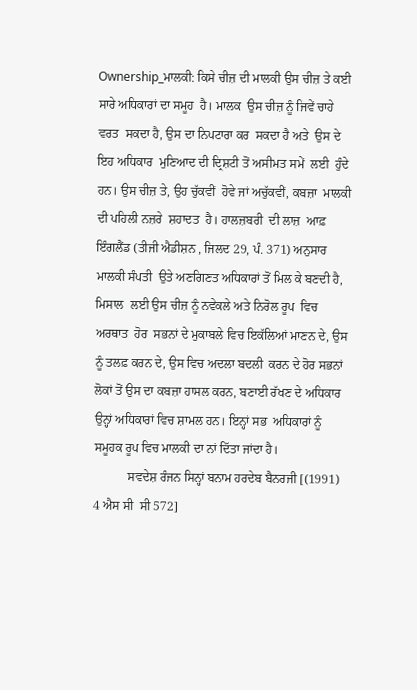Ownership_ਮਾਲਕੀ: ਕਿਸੇ ਚੀਜ਼ ਦੀ ਮਾਲਕੀ ਉਸ ਚੀਜ਼ ਤੇ ਕਈ  ਸਾਰੇ ਅਧਿਕਾਰਾਂ ਦਾ ਸਮੂਹ  ਹੈ। ਮਾਲਕ  ਉਸ ਚੀਜ਼ ਨੂੰ ਜਿਵੇਂ ਚਾਹੇ  ਵਰਤ  ਸਕਦਾ ਹੈ, ਉਸ ਦਾ ਨਿਪਟਾਰਾ ਕਰ  ਸਕਦਾ ਹੈ ਅਤੇ  ਉਸ ਦੇ ਇਹ ਅਧਿਕਾਰ  ਮੁਣਿਆਦ ਦੀ ਦ੍ਰਿਸ਼ਟੀ ਤੋਂ ਅਸੀਮਤ ਸਮੇਂ  ਲਈ  ਹੁੰਦੇ  ਹਨ। ਉਸ ਚੀਜ਼ ਤੇ, ਉਹ ਚੁੱਕਵੀਂ  ਹੋਵੇ ਜਾਂ ਅਚੁੱਕਵੀਂ, ਕਬਜ਼ਾ  ਮਾਲਕੀ ਦੀ ਪਹਿਲੀ ਨਜ਼ਰੇ  ਸ਼ਹਾਦਤ  ਹੈ। ਹਾਲਜ਼ਬਰੀ  ਦੀ ਲਾਜ਼  ਆਫ਼ ਇੰਗਲੈਂਡ (ਤੀਜੀ ਐਡੀਸ਼ਨ , ਜਿਲਦ 29, ਪੰ. 371) ਅਨੁਸਾਰ ਮਾਲਕੀ ਸੰਪਤੀ  ਉਤੇ ਅਣਗਿਣਤ ਅਧਿਕਾਰਾਂ ਤੋਂ ਮਿਲ ਕੇ ਬਣਦੀ ਹੈ, ਮਿਸਾਲ  ਲਈ ਉਸ ਚੀਜ਼ ਨੂੰ ਨਵੇਕਲੇ ਅਤੇ ਨਿਰੋਲ ਰੂਪ  ਵਿਚ ਅਰਥਾਤ  ਹੋਰ  ਸਭਨਾਂ ਦੇ ਮੁਕਾਬਲੇ ਵਿਚ ਇਕੱਲਿਆਂ ਮਾਣਨ ਦੇ, ਉਸ ਨੂੰ ਤਲਫ਼ ਕਰਨ ਦੇ, ਉਸ ਵਿਚ ਅਦਲਾ ਬਦਲੀ  ਕਰਨ ਦੇ ਹੋਰ ਸਭਨਾਂ ਲੋਕਾਂ ਤੋਂ ਉਸ ਦਾ ਕਬਜ਼ਾ ਹਾਸਲ ਕਰਨ, ਬਣਾਈ ਰੱਖਣ ਦੇ ਅਧਿਕਾਰ ਉਨ੍ਹਾਂ ਅਧਿਕਾਰਾਂ ਵਿਚ ਸ਼ਾਮਲ ਹਨ। ਇਨ੍ਹਾਂ ਸਭ  ਅਧਿਕਾਰਾਂ ਨੂੰ ਸਮੂਹਕ ਰੂਪ ਵਿਚ ਮਾਲਕੀ ਦਾ ਨਾਂ ਦਿੱਤਾ ਜਾਂਦਾ ਹੈ।
           ਸਵਦੇਸ਼ ਰੰਜਨ ਸਿਨ੍ਹਾਂ ਬਨਾਮ ਹਰਦੇਬ ਬੈਨਰਜੀ [(1991) 4 ਐਸ ਸੀ  ਸੀ 572]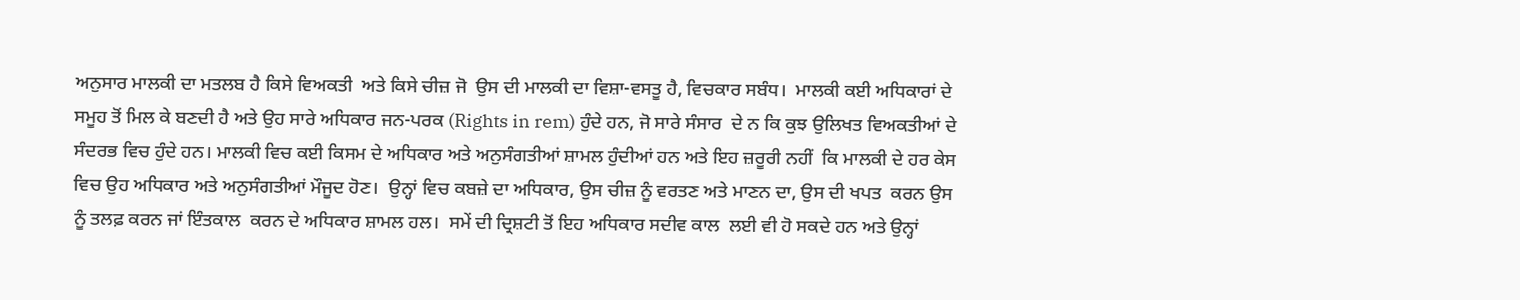ਅਨੁਸਾਰ ਮਾਲਕੀ ਦਾ ਮਤਲਬ ਹੈ ਕਿਸੇ ਵਿਅਕਤੀ  ਅਤੇ ਕਿਸੇ ਚੀਜ਼ ਜੋ  ਉਸ ਦੀ ਮਾਲਕੀ ਦਾ ਵਿਸ਼ਾ-ਵਸਤੂ ਹੈ, ਵਿਚਕਾਰ ਸਬੰਧ।  ਮਾਲਕੀ ਕਈ ਅਧਿਕਾਰਾਂ ਦੇ ਸਮੂਹ ਤੋਂ ਮਿਲ ਕੇ ਬਣਦੀ ਹੈ ਅਤੇ ਉਹ ਸਾਰੇ ਅਧਿਕਾਰ ਜਨ-ਪਰਕ (Rights in rem) ਹੁੰਦੇ ਹਨ, ਜੋ ਸਾਰੇ ਸੰਸਾਰ  ਦੇ ਨ ਕਿ ਕੁਝ ਉਲਿਖਤ ਵਿਅਕਤੀਆਂ ਦੇ ਸੰਦਰਭ ਵਿਚ ਹੁੰਦੇ ਹਨ। ਮਾਲਕੀ ਵਿਚ ਕਈ ਕਿਸਮ ਦੇ ਅਧਿਕਾਰ ਅਤੇ ਅਨੁਸੰਗਤੀਆਂ ਸ਼ਾਮਲ ਹੁੰਦੀਆਂ ਹਨ ਅਤੇ ਇਹ ਜ਼ਰੂਰੀ ਨਹੀਂ  ਕਿ ਮਾਲਕੀ ਦੇ ਹਰ ਕੇਸ  ਵਿਚ ਉਹ ਅਧਿਕਾਰ ਅਤੇ ਅਨੁਸੰਗਤੀਆਂ ਮੌਜੂਦ ਹੋਣ।  ਉਨ੍ਹਾਂ ਵਿਚ ਕਬਜ਼ੇ ਦਾ ਅਧਿਕਾਰ, ਉਸ ਚੀਜ਼ ਨੂੰ ਵਰਤਣ ਅਤੇ ਮਾਣਨ ਦਾ, ਉਸ ਦੀ ਖਪਤ  ਕਰਨ ਉਸ ਨੂੰ ਤਲਫ਼ ਕਰਨ ਜਾਂ ਇੰਤਕਾਲ  ਕਰਨ ਦੇ ਅਧਿਕਾਰ ਸ਼ਾਮਲ ਹਲ।  ਸਮੇਂ ਦੀ ਦ੍ਰਿਸ਼ਟੀ ਤੋਂ ਇਹ ਅਧਿਕਾਰ ਸਦੀਵ ਕਾਲ  ਲਈ ਵੀ ਹੋ ਸਕਦੇ ਹਨ ਅਤੇ ਉਨ੍ਹਾਂ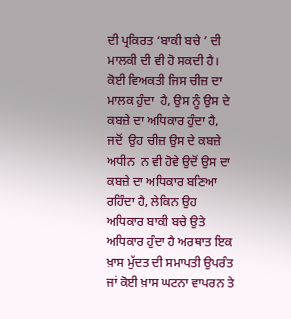ਦੀ ਪ੍ਰਕਿਰਤ ‘ਬਾਕੀ ਬਚੇ ’ ਦੀ ਮਾਲਕੀ ਦੀ ਵੀ ਹੋ ਸਕਦੀ ਹੈ। ਕੋਈ ਵਿਅਕਤੀ ਜਿਸ ਚੀਜ਼ ਦਾ ਮਾਲਕ ਹੁੰਦਾ  ਹੈ, ਉਸ ਨੂੰ ਉਸ ਦੇ ਕਬਜ਼ੇ ਦਾ ਅਧਿਕਾਰ ਹੁੰਦਾ ਹੈ, ਜਦੋਂ  ਉਹ ਚੀਜ਼ ਉਸ ਦੇ ਕਬਜ਼ੇ ਅਧੀਨ  ਨ ਵੀ ਹੋਵੇ ਉਦੋਂ ਉਸ ਦਾ ਕਬਜ਼ੇ ਦਾ ਅਧਿਕਾਰ ਬਣਿਆ ਰਹਿੰਦਾ ਹੈ, ਲੇਕਿਨ ਉਹ ਅਧਿਕਾਰ ਬਾਕੀ ਬਚੇ ਉਤੇ ਅਧਿਕਾਰ ਹੁੰਦਾ ਹੈ ਅਰਥਾਤ ਇਕ ਖ਼ਾਸ ਮੁੱਦਤ ਦੀ ਸਮਾਪਤੀ ਉਪਰੰਤ ਜਾਂ ਕੋਈ ਖ਼ਾਸ ਘਟਨਾ ਵਾਪਰਨ ਤੇ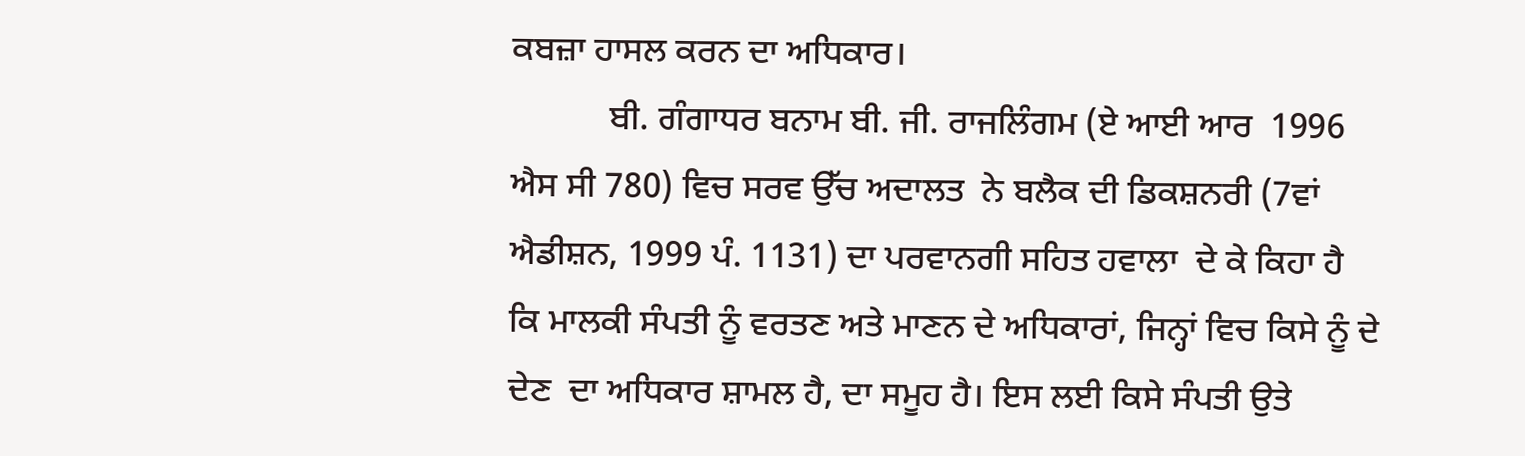ਕਬਜ਼ਾ ਹਾਸਲ ਕਰਨ ਦਾ ਅਧਿਕਾਰ।
           ਬੀ. ਗੰਗਾਧਰ ਬਨਾਮ ਬੀ. ਜੀ. ਰਾਜਲਿੰਗਮ (ਏ ਆਈ ਆਰ  1996 ਐਸ ਸੀ 780) ਵਿਚ ਸਰਵ ਉੱਚ ਅਦਾਲਤ  ਨੇ ਬਲੈਕ ਦੀ ਡਿਕਸ਼ਨਰੀ (7ਵਾਂ ਐਡੀਸ਼ਨ, 1999 ਪੰ. 1131) ਦਾ ਪਰਵਾਨਗੀ ਸਹਿਤ ਹਵਾਲਾ  ਦੇ ਕੇ ਕਿਹਾ ਹੈ ਕਿ ਮਾਲਕੀ ਸੰਪਤੀ ਨੂੰ ਵਰਤਣ ਅਤੇ ਮਾਣਨ ਦੇ ਅਧਿਕਾਰਾਂ, ਜਿਨ੍ਹਾਂ ਵਿਚ ਕਿਸੇ ਨੂੰ ਦੇ ਦੇਣ  ਦਾ ਅਧਿਕਾਰ ਸ਼ਾਮਲ ਹੈ, ਦਾ ਸਮੂਹ ਹੈ। ਇਸ ਲਈ ਕਿਸੇ ਸੰਪਤੀ ਉਤੇ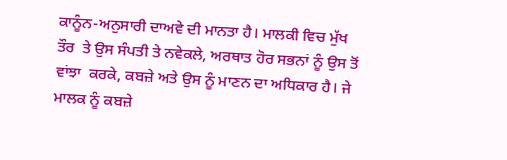ਕਾਨੂੰਨ-ਅਨੁਸਾਰੀ ਦਾਅਵੇ ਦੀ ਮਾਨਤਾ ਹੈ। ਮਾਲਕੀ ਵਿਚ ਮੁੱਖ  ਤੌਰ  ਤੇ ਉਸ ਸੰਪਤੀ ਤੇ ਨਵੇਕਲੇ, ਅਰਥਾਤ ਹੋਰ ਸਭਨਾਂ ਨੂੰ ਉਸ ਤੋਂ ਵਾਂਝਾ  ਕਰਕੇ, ਕਬਜ਼ੇ ਅਤੇ ਉਸ ਨੂੰ ਮਾਣਨ ਦਾ ਅਧਿਕਾਰ ਹੈ। ਜੇ ਮਾਲਕ ਨੂੰ ਕਬਜ਼ੇ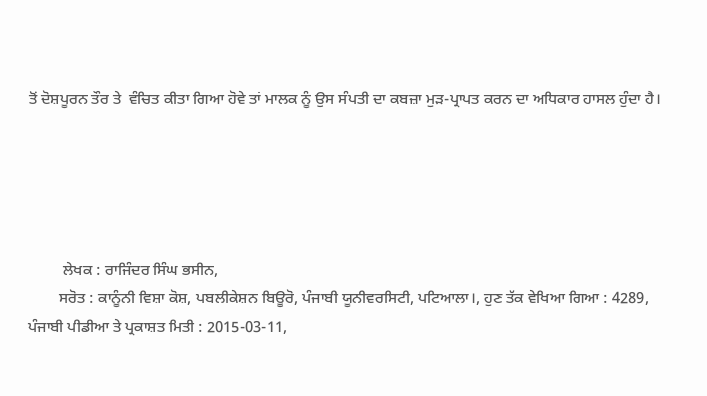ਤੋਂ ਦੋਸ਼ਪੂਰਨ ਤੌਰ ਤੇ  ਵੰਚਿਤ ਕੀਤਾ ਗਿਆ ਹੋਵੇ ਤਾਂ ਮਾਲਕ ਨੂੰ ਉਸ ਸੰਪਤੀ ਦਾ ਕਬਜ਼ਾ ਮੁੜ-ਪ੍ਰਾਪਤ ਕਰਨ ਦਾ ਅਧਿਕਾਰ ਹਾਸਲ ਹੁੰਦਾ ਹੈ।





         ਲੇਖਕ : ਰਾਜਿੰਦਰ ਸਿੰਘ ਭਸੀਨ,
        ਸਰੋਤ : ਕਾਨੂੰਨੀ ਵਿਸ਼ਾ ਕੋਸ਼, ਪਬਲੀਕੇਸ਼ਨ ਬਿਊਰੋ, ਪੰਜਾਬੀ ਯੂਨੀਵਰਸਿਟੀ, ਪਟਿਆਲਾ।, ਹੁਣ ਤੱਕ ਵੇਖਿਆ ਗਿਆ : 4289, ਪੰਜਾਬੀ ਪੀਡੀਆ ਤੇ ਪ੍ਰਕਾਸ਼ਤ ਮਿਤੀ : 2015-03-11,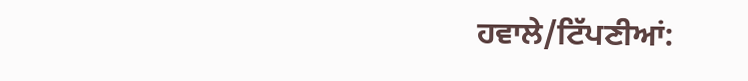ਹਵਾਲੇ/ਟਿੱਪਣੀਆਂ: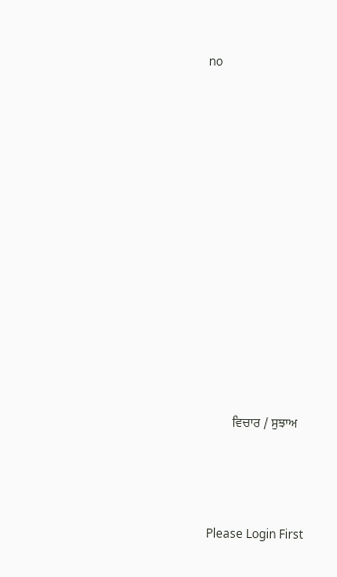no












         ਵਿਚਾਰ / ਸੁਝਾਅ



 Please Login First